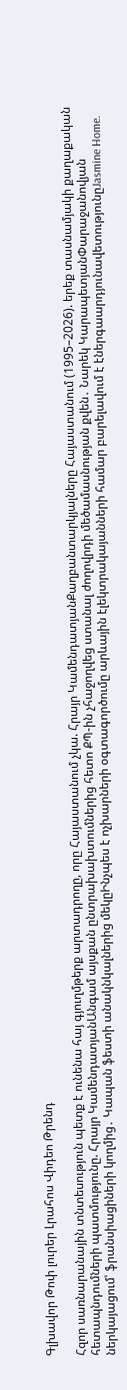Գլխավոր Թոփ լուրեր Լրահոս Վիդեո Թրենդ

Հզոր սառնարանային տնտեսություն պետք է ունենա հայ գյուղմթերք արտադրողը, որը Հայաստանում չկա. Հրայր ԿամենդատյանՔաղբանտարկյալները Հայաստանում (1995–2026). երեք տասնամյակի քաղաքական հետապնդումների պատմությունը. Հրայր ԿամենդատյանԱնգամ այսքան ընտրախախտումներից հետո ՔՊ-ին չհաջողվեց ստանալ ժողովրդի մեծամասնության քվեն․ Նարեկ ԿարապետյանՓարաջանովյան ներկայացում՝ ֆրանսիացիների կողմից․ Կապան ֆեստի անակնկալներից մեկըԻնչպես է ոչխարների օգտագործումը արևային էլեկտրակայանների համար բարելավում է էներգաարդյունավետությունըJasmine Home.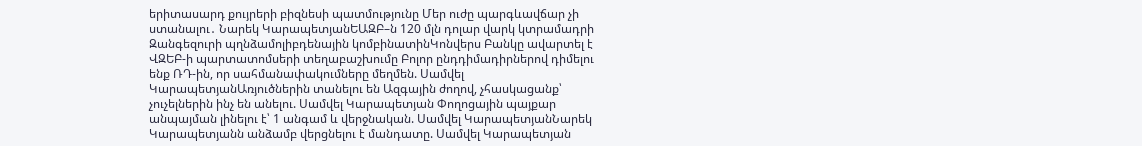երիտասարդ քույրերի բիզնեսի պատմությունը Մեր ուժը պարգևավճար չի ստանալու․ Նարեկ ԿարապետյանԵԱԶԲ–ն 120 մլն դոլար վարկ կտրամադրի Զանգեզուրի պղնձամոլիբդենային կոմբինատինԿոնվերս Բանկը ավարտել է ՎԶԵԲ-ի պարտատոմսերի տեղաբաշխումը Բոլոր ընդդիմադիրներով դիմելու ենք ՌԴ-ին, որ սահմանափակումները մեղմեն. Սամվել ԿարապետյանԱռյուծներին տանելու են Ազգային ժողով, չհասկացանք՝ չուչելներին ինչ են անելու. Սամվել Կարապետյան Փողոցային պայքար անպայման լինելու է՝ 1 անգամ և վերջնական. Սամվել ԿարապետյանՆարեկ Կարապետյանն անձամբ վերցնելու է մանդատը. Սամվել Կարապետյան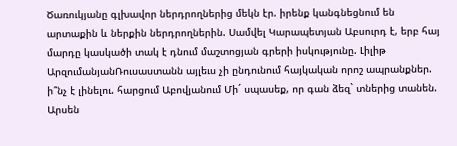Ծառուկյանը գլխավոր ներդրողներից մեկն էր. իրենք կանգնեցնում են արտաքին և ներքին ներդրողներին. Սամվել Կարապետյան Աբսուրդ է, երբ հայ մարդը կասկածի տակ է դնում մաշտոցյան գրերի իսկությունը. Լիլիթ ԱրզումանյանՌուսաստանն այլեւս չի ընդունում հայկական որոշ ապրանքներ. ի՞նչ է լինելու. հարցում Աբովյանում Մի´ սպասեք, որ գան ձեզ` տներից տանեն. Արսեն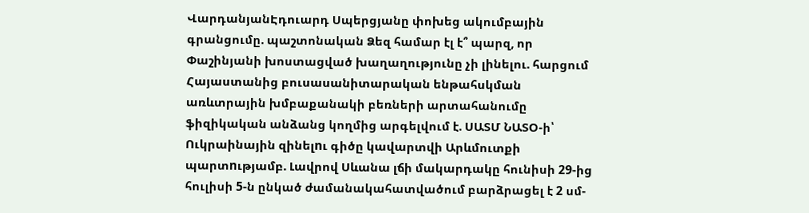ՎարդանյանԷդուարդ Սպերցյանը փոխեց ակումբային գրանցումը. պաշտոնական Ձեզ համար էլ է՞ պարզ, որ Փաշինյանի խոստացված խաղաղությունը չի լինելու. հարցում Հայաստանից բուսասանիտարական ենթահսկման առևտրային խմբաքանակի բեռների արտահանումը ֆիզիկական անձանց կողմից արգելվում է. ՍԱՏՄ ՆԱՏՕ-ի՝ Ուկրաինային զինելnւ գիծը կավարտվի Արևմուտքի պարտnւթյամբ. Լավրով Սևանա լճի մակարդակը հունիսի 29-ից հուլիսի 5-ն ընկած ժամանակահատվածում բարձրացել է 2 սմ-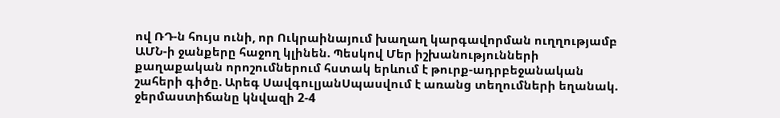ով ՌԴ-ն հույս ունի, որ Ուկրաինայում խաղաղ կարգավորման ուղղությամբ ԱՄՆ-ի ջանքերը հաջող կլինեն. Պեսկով Մեր իշխանությունների քաղաքական որոշումներում հստակ երևում է թուրք-ադրբեջանական շահերի գիծը. Արեգ ՍավգուլյանՍպասվում է առանց տեղումների եղանակ. ջերմաստիճանը կնվազի 2-4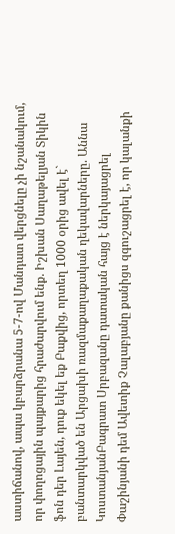աստիճանով, ապա կբարձրանա 5-7-ով Մանդատ վերցնելը չի նշանակում, որ փողոցային պայքարից հրաժարվում ենք. Իշխան Սաղաթելյան Տիկին ֆոն դեր Լայեն, դուք եկել եք Բաքվից, որտեղ 1000 օրից ավել է` բանտարկված են Արցախի ռազմաքաղաքական ղեկավարները. Աննա ԿոստանյանԲագրատ Սրբազանը դատական հայց է ներկայացրել Փաշինյանի դեմ Ավետիք Չալաբյանը քանիցս զգուշացրել է, որ կալանքի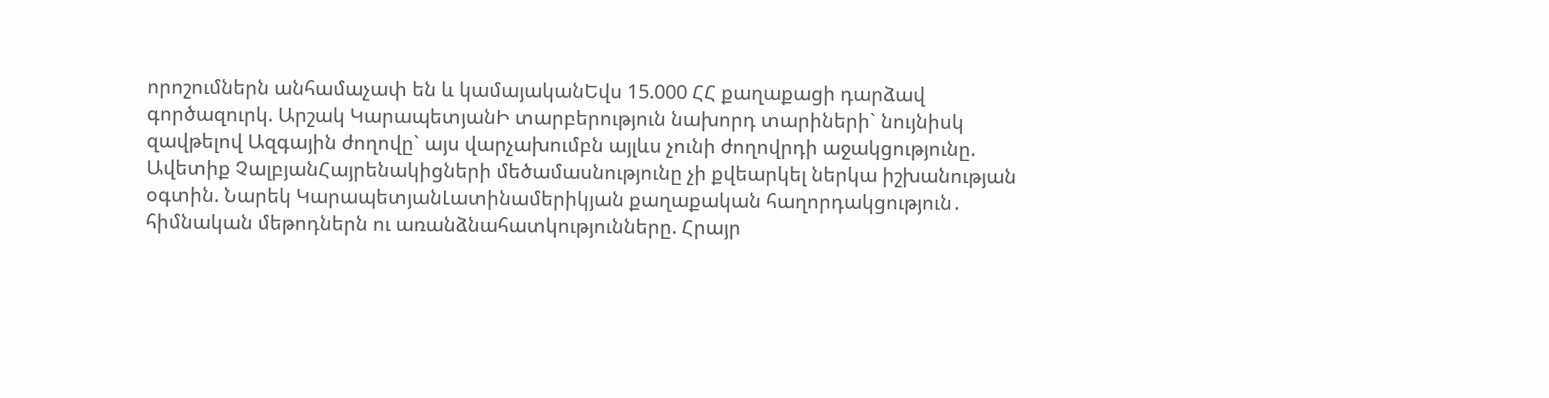որոշումներն անհամաչափ են և կամայականԵվս 15.000 ՀՀ քաղաքացի դարձավ գործազուրկ. Արշակ ԿարապետյանԻ տարբերություն նախորդ տարիների` նույնիսկ զավթելով Ազգային ժողովը` այս վարչախումբն այլևս չունի ժողովրդի աջակցությունը. Ավետիք ՉալբյանՀայրենակիցների մեծամասնությունը չի քվեարկել ներկա իշխանության օգտին. Նարեկ ԿարապետյանԼատինամերիկյան քաղաքական հաղորդակցություն․ հիմնական մեթոդներն ու առանձնահատկությունները. Հրայր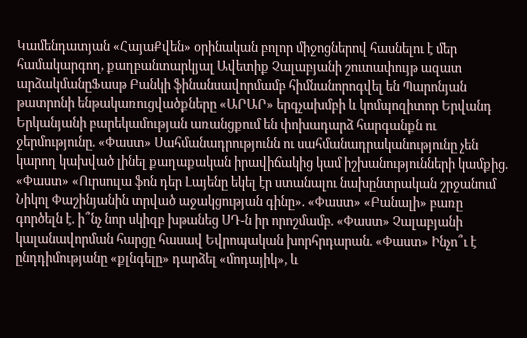Կամենդատյան «ՀայաՔվեն» օրինական բոլոր միջոցներով հասնելու է մեր համակարգող, քաղբանտարկյալ Ավետիք Չալաբյանի շուտափույթ ազատ արձակմանըՖասթ Բանկի ֆինանսավորմամբ հիմնանորոգվել են Պարոնյան թատրոնի ենթակառուցվածքները «ԱՐԱՐ» երգչախմբի և կոմպոզիտոր Երվանդ Երկանյանի բարեկամության առանցքում են փոխադարձ հարգանքն ու ջերմությունը. «Փաստ» Սահմանադրությունն ու սահմանադրականությունը չեն կարող կախված լինել քաղաքական իրավիճակից կամ իշխանությունների կամքից. «Փաստ» «Ուրսուլա ֆոն դեր Լայենը եկել էր ստանալու նախընտրական շրջանում Նիկոլ Փաշինյանին տրված աջակցության գինը». «Փաստ» «Բանալի» բառը գործելն է. ի՞նչ նոր սկիզբ խթանեց ՍԴ-ն իր որոշմամբ. «Փաստ» Չալաբյանի կալանավորման հարցը հասավ Եվրոպական խորհրդարան. «Փաստ» Ինչո՞ւ է ընդդիմությանը «քլնգելը» դարձել «մոդայիկ», և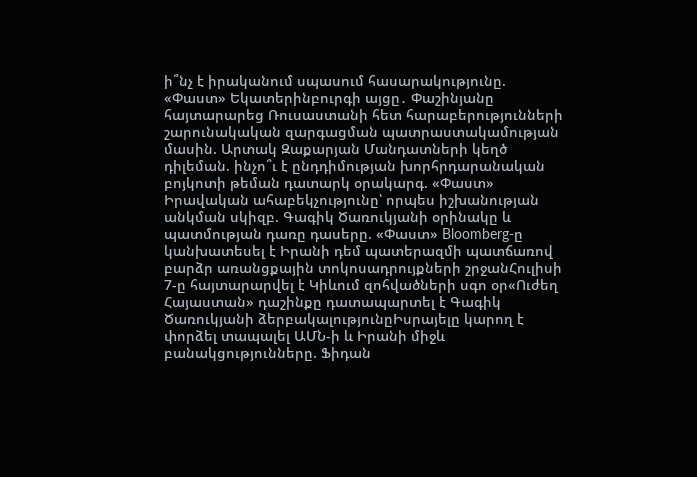ի՞նչ է իրականում սպասում հասարակությունը. «Փաստ» Եկատերինբուրգի այցը․ Փաշինյանը հայտարարեց Ռուսաստանի հետ հարաբերությունների շարունակական զարգացման պատրաստակամության մասին. Արտակ Զաքարյան Մանդատների կեղծ դիլեման. ինչո՞ւ է ընդդիմության խորհրդարանական բոյկոտի թեման դատարկ օրակարգ. «Փաստ» Իրավական ահաբեկչությունը՝ որպես իշխանության անկման սկիզբ. Գագիկ Ծառուկյանի օրինակը և պատմության դառը դասերը. «Փաստ» Bloomberg-ը կանխատեսել է Իրանի դեմ պատերազմի պատճառով բարձր առանցքային տոկոսադրույքների շրջանՀուլիսի 7-ը հայտարարվել է Կիևում զոհվածների սգո օր«Ուժեղ Հայաստան» դաշինքը դատապարտել է Գագիկ Ծառուկյանի ձերբակալությունըԻսրայելը կարող է փորձել տապալել ԱՄՆ-ի և Իրանի միջև բանակցությունները. Ֆիդան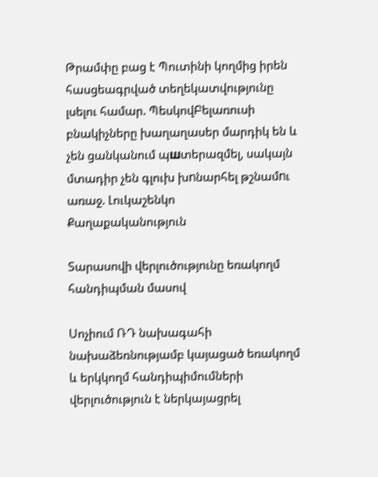Թրամփը բաց է Պուտինի կողմից իրեն հասցեագրված տեղեկատվությունը լսելու համար. ՊեսկովԲելառուսի բնակիչները խաղաղասեր մարդիկ են և չեն ցանկանում պшտերազմել, սակայն մտադիր չեն գլուխ խnնարհել թշնամnւ առաջ. Լուկաշենկո
Քաղաքականություն

Տարասովի վերլուծությունը եռակողմ հանդիպման մասով

Սոչիում ՌԴ նախագահի նախաձեռնությամբ կայացած եռակողմ և երկկողմ հանդիպիմումների վերլուծություն է ներկայացրել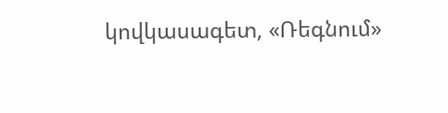կովկասագետ, «Ռեգնում»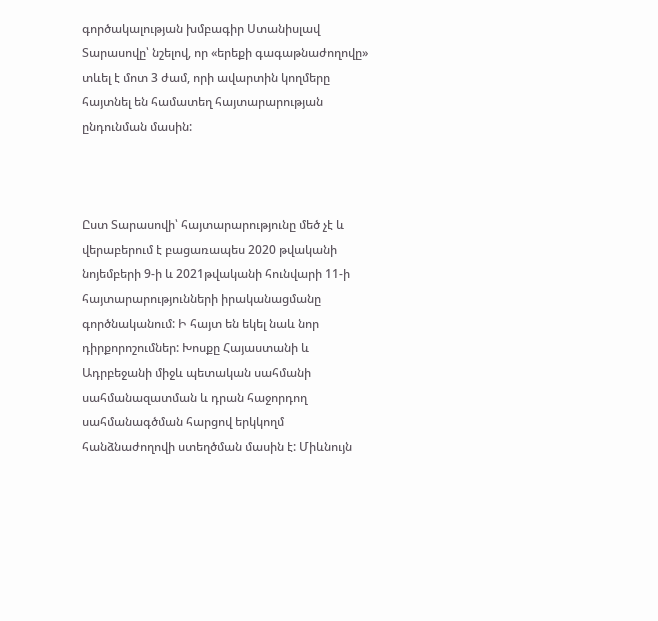գործակալության խմբագիր Ստանիսլավ Տարասովը՝ նշելով, որ «երեքի գագաթնաժողովը» տևել է մոտ 3 ժամ, որի ավարտին կողմերը հայտնել են համատեղ հայտարարության ընդունման մասին:



Ըստ Տարասովի՝ հայտարարությունը մեծ չէ և վերաբերում է բացառապես 2020 թվականի նոյեմբերի 9-ի և 2021թվականի հունվարի 11-ի հայտարարությունների իրականացմանը գործնականում: Ի հայտ են եկել նաև նոր դիրքորոշումներ: Խոսքը Հայաստանի և Ադրբեջանի միջև պետական սահմանի սահմանազատման և դրան հաջորդող սահմանագծման հարցով երկկողմ հանձնաժողովի ստեղծման մասին է: Միևնույն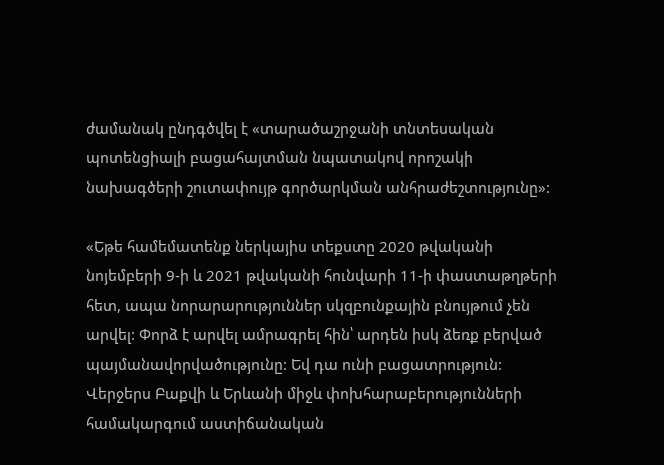ժամանակ ընդգծվել է «տարածաշրջանի տնտեսական պոտենցիալի բացահայտման նպատակով որոշակի նախագծերի շուտափույթ գործարկման անհրաժեշտությունը»:

«Եթե համեմատենք ներկայիս տեքստը 2020 թվականի նոյեմբերի 9-ի և 2021 թվականի հունվարի 11-ի փաստաթղթերի հետ, ապա նորարարություններ սկզբունքային բնույթում չեն արվել: Փորձ է արվել ամրագրել հին՝ արդեն իսկ ձեռք բերված պայմանավորվածությունը: Եվ դա ունի բացատրություն: Վերջերս Բաքվի և Երևանի միջև փոխհարաբերությունների համակարգում աստիճանական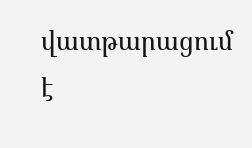վատթարացում է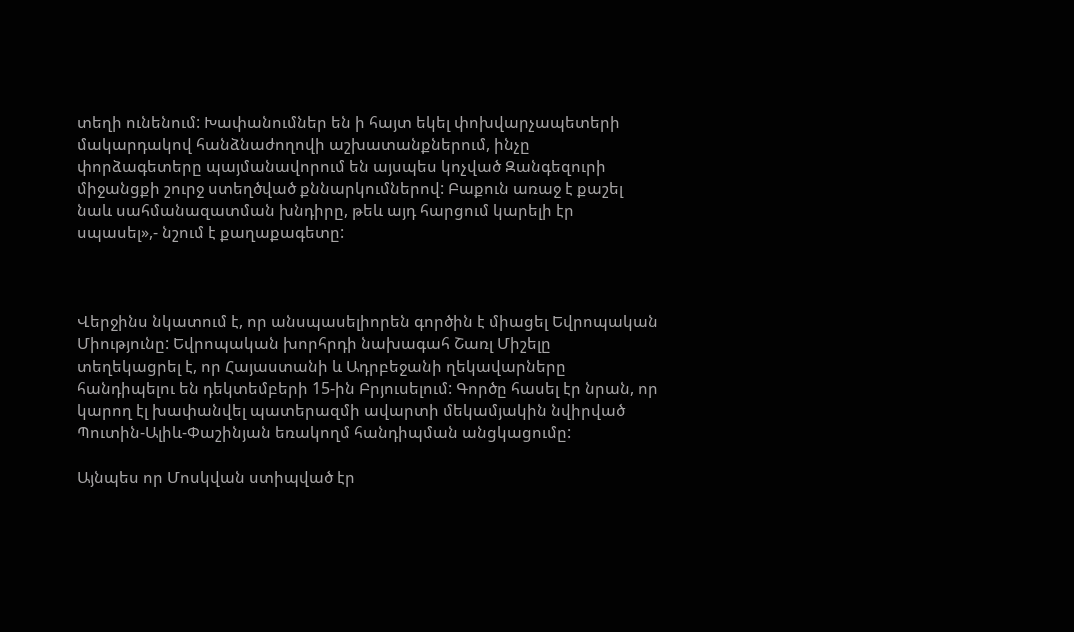տեղի ունենում: Խափանումներ են ի հայտ եկել փոխվարչապետերի մակարդակով հանձնաժողովի աշխատանքներում, ինչը փորձագետերը պայմանավորում են այսպես կոչված Զանգեզուրի միջանցքի շուրջ ստեղծված քննարկումներով: Բաքուն առաջ է քաշել նաև սահմանազատման խնդիրը, թեև այդ հարցում կարելի էր սպասել»,- նշում է քաղաքագետը:



Վերջինս նկատում է, որ անսպասելիորեն գործին է միացել Եվրոպական Միությունը: Եվրոպական խորհրդի նախագահ Շառլ Միշելը տեղեկացրել է, որ Հայաստանի և Ադրբեջանի ղեկավարները հանդիպելու են դեկտեմբերի 15-ին Բրյուսելում: Գործը հասել էր նրան, որ կարող էլ խափանվել պատերազմի ավարտի մեկամյակին նվիրված Պուտին-Ալիև-Փաշինյան եռակողմ հանդիպման անցկացումը:

Այնպես որ Մոսկվան ստիպված էր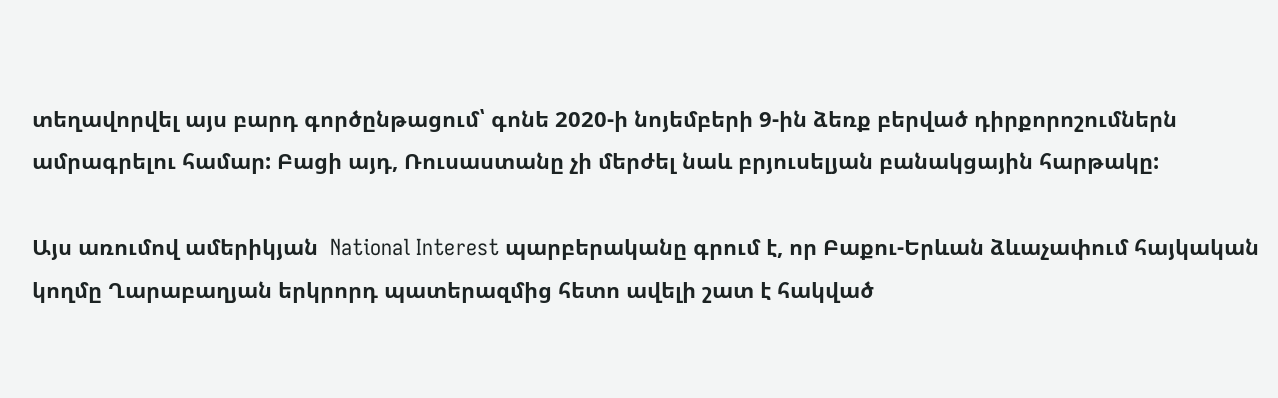տեղավորվել այս բարդ գործընթացում՝ գոնե 2020-ի նոյեմբերի 9-ին ձեռք բերված դիրքորոշումներն ամրագրելու համար: Բացի այդ, Ռուսաստանը չի մերժել նաև բրյուսելյան բանակցային հարթակը:

Այս առումով ամերիկյան  National Interest պարբերականը գրում է, որ Բաքու-Երևան ձևաչափում հայկական կողմը Ղարաբաղյան երկրորդ պատերազմից հետո ավելի շատ է հակված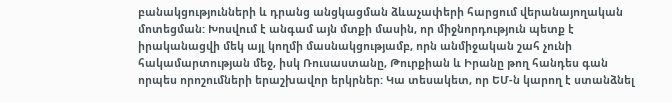բանակցությունների և դրանց անցկացման ձևաչափերի հարցում վերանայողական մոտեցման: Խոսվում է անգամ այն մտքի մասին, որ միջնորդություն պետք է իրականացվի մեկ այլ կողմի մասնակցությամբ, որն անմիջական շահ չունի հակամարտության մեջ, իսկ Ռուսաստանը, Թուրքիան և Իրանը թող հանդես գան որպես որոշումների երաշխավոր երկրներ: Կա տեսակետ, որ ԵՄ-ն կարող է ստանձնել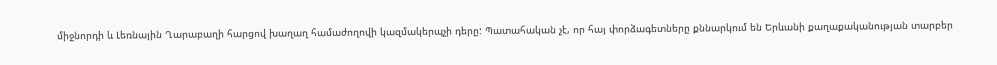միջնորդի և Լեռնային Ղարաբաղի հարցով խաղաղ համաժողովի կազմակերպչի դերը: Պատահական չէ, որ հայ փորձագետները քննարկում են Երևանի քաղաքականության տարբեր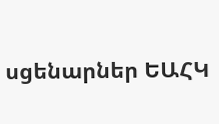սցենարներ ԵԱՀԿ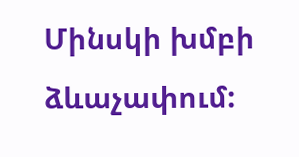Մինսկի խմբի ձևաչափում: